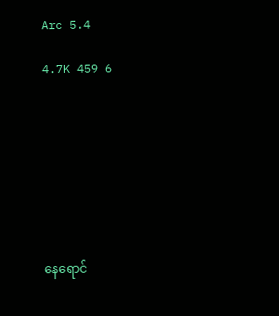Arc 5.4

4.7K 459 6








နေရောင်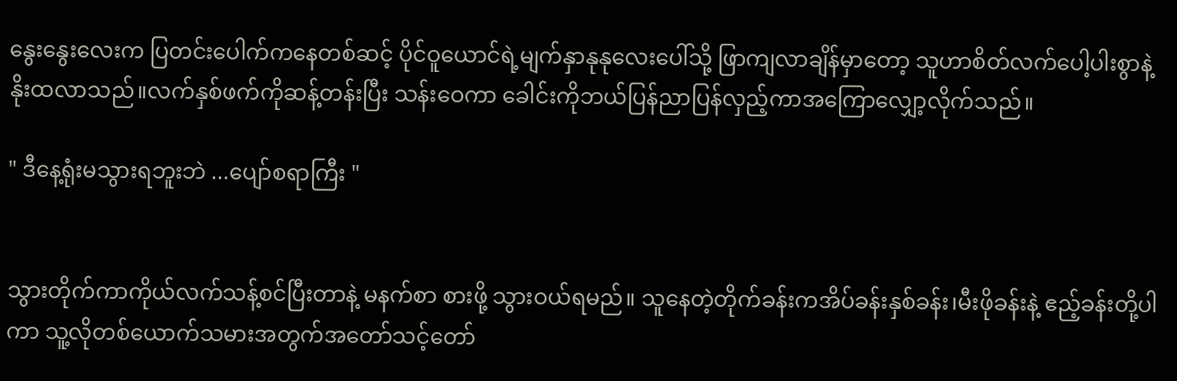နွေးနွေးလေးက ပြတင်းပေါက်ကနေတစ်ဆင့် ပိုင်ဝူယောင်ရဲ့မျက်နှာနုနုလေးပေါ်သို့ ဖြာကျလာချိန်မှာတော့ သူဟာစိတ်လက်ပေါ့ပါးစွာနဲ့ နိုးထလာသည်။လက်နှစ်ဖက်ကိုဆန့်တန်းပြီး သန်းဝေကာ ခေါင်းကိုဘယ်ပြန်ညာပြန်လှည့်ကာအကြောလျှော့လိုက်သည်။

" ဒီနေ့ရုံးမသွားရဘူးဘဲ ...ပျော်စရာကြီး "


သွားတိုက်ကာကိုယ်လက်သန့်စင်ပြီးတာနဲ့ မနက်စာ စားဖို့ သွားဝယ်ရမည်။ သူနေတဲ့တိုက်ခန်းကအိပ်ခန်းနှစ်ခန်း၊မီးဖိုခန်းနဲ့ ဧည့်ခန်းတို့ပါကာ သူ့လိုတစ်ယောက်သမားအတွက်အတော်သင့်တော်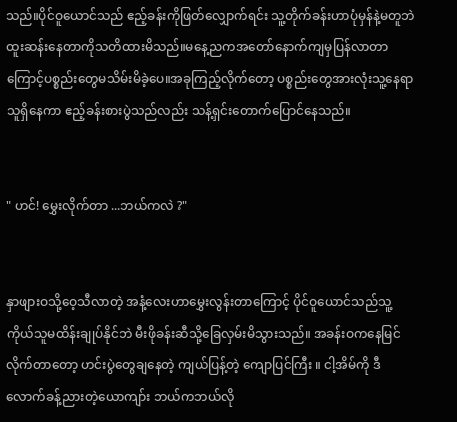သည်။ပိုင်ဝူယောင်သည် ဧည့်ခန်းကိုဖြတ်လျှောက်ရင်း သူ့တိုက်ခန်းဟာပုံမှန်နဲ့မတူဘဲထူးဆန်းနေတာကိုသတိထားမိသည်။မနေ့ညကအတော်နောက်ကျမှပြန်လာတာကြောင့်ပစ္စည်းတွေမသိမ်းမိခဲ့ပေ။အခုကြည့်လိုက်တော့ ပစ္စည်းတွေအားလုံးသူ့နေရာသူရှိနေကာ ဧည့်ခန်းစားပွဲသည်လည်း သန့်ရှင်းတောက်ပြောင်နေသည်။


" ဟင်! မွှေးလိုက်တာ ...ဘယ်ကလဲ ?"


နှာဖျားဝသို့ဝေ့သီလာတဲ့ အနံ့လေးဟာမွှေးလွန်းတာကြောင့် ပိုင်ဝူယောင်သည်သူ့ကိုယ်သူမထိန်းချုပ်နိုင်ဘဲ မီးဖိုခန်းဆီသို့ခြေလှမ်းမိသွားသည်။ အခန်းဝကနေမြင်လိုက်တာတော့ ဟင်းပွဲတွေချနေတဲ့ ကျယ်ပြန့်တဲ့ ကျောပြင်ကြီး ။ ငါ့အိမ်ကို ဒီလောက်ခန့်ညားတဲ့ယောကျာ်း ဘယ်ကဘယ်လို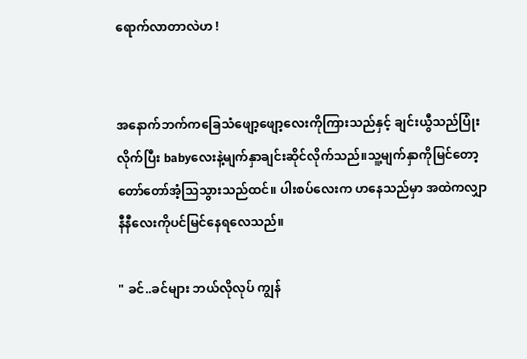ရောက်လာတာလဲဟ !


အနောက်ဘက်ကခြေသံဖျော့ဖျော့လေးကိုကြားသည်နှင့် ချင်းယွီသည်ပြုံးလိုက်ပြီး babyလေးနဲ့မျက်နှာချင်းဆိုင်လိုက်သည်။သူ့မျက်နှာကိုမြင်တော့ တော်တော်အံ့သြသွားသည်ထင်။ ပါးစပ်လေးက ဟနေသည်မှာ အထဲကလျှာနီနီလေးကိုပင်မြင်နေရလေသည်။

" ခင်..ခင်များ ဘယ်လိုလုပ် ကျွန်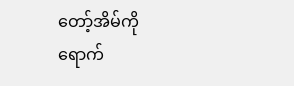တော့်အိမ်ကိုရောက်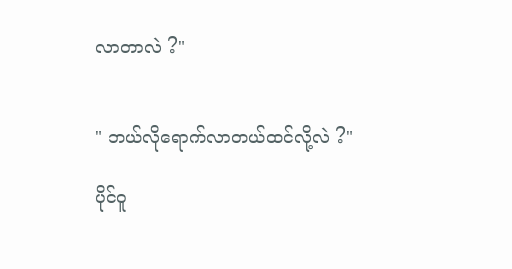လာတာလဲ ?"


" ဘယ်လိုရောက်လာတယ်ထင်လို့လဲ ?"

ပိုင်ဝူ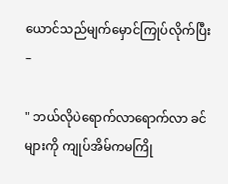ယောင်သည်မျက်မှောင်ကြုပ်လိုက်ပြီး –

" ဘယ်လိုပဲရောက်လာရောက်လာ ခင်များကို ကျုပ်အိမ်ကမကြို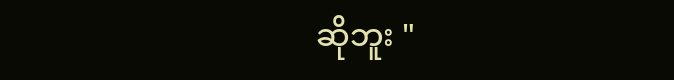ဆိုဘူး "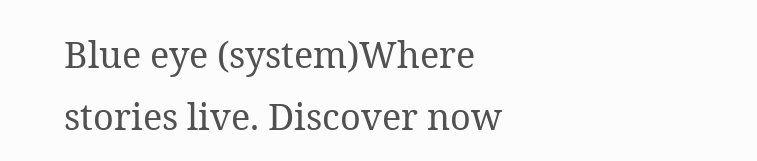Blue eye (system)Where stories live. Discover now